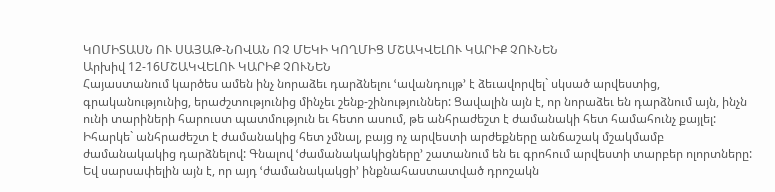ԿՈՄԻՏԱՍՆ ՈՒ ՍԱՅԱԹ-ՆՈՎԱՆ ՈՉ ՄԵԿԻ ԿՈՂՄԻՑ ՄՇԱԿՎԵԼՈՒ ԿԱՐԻՔ ՉՈՒՆԵՆ
Արխիվ 12-16ՄՇԱԿՎԵԼՈՒ ԿԱՐԻՔ ՉՈՒՆԵՆ
Հայաստանում կարծես ամեն ինչ նորաձեւ դարձնելու ՙավանդույթ՚ է ձեւավորվել` սկսած արվեստից, գրականությունից, երաժշտությունից մինչեւ շենք-շինություններ: Ցավալին այն է, որ նորաձեւ են դարձնում այն, ինչն ունի տարիների հարուստ պատմություն եւ հետո ասում, թե անհրաժեշտ է ժամանակի հետ համահունչ քայլել: Իհարկե` անհրաժեշտ է ժամանակից հետ չմնալ, բայց ոչ արվեստի արժեքները անճաշակ մշակմամբ ժամանակակից դարձնելով: Գնալով ՙժամանակակիցները՚ շատանում են եւ գրոհում արվեստի տարբեր ոլորտները: Եվ սարսափելին այն է, որ այդ ՙժամանակակցի՚ ինքնահաստատված դրոշակն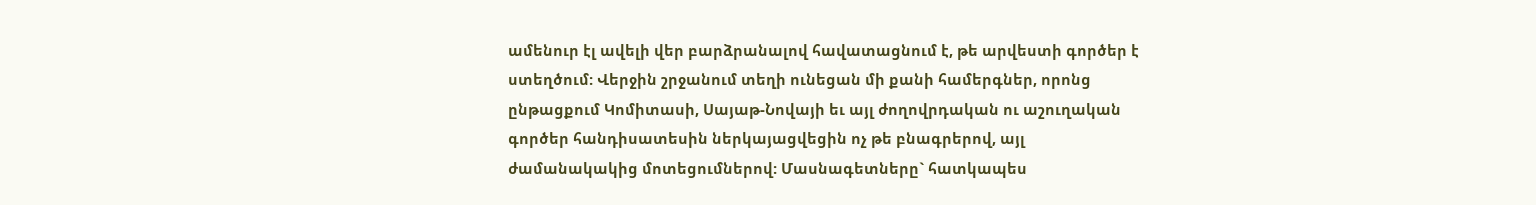ամենուր էլ ավելի վեր բարձրանալով հավատացնում է, թե արվեստի գործեր է ստեղծում: Վերջին շրջանում տեղի ունեցան մի քանի համերգներ, որոնց ընթացքում Կոմիտասի, Սայաթ-Նովայի եւ այլ ժողովրդական ու աշուղական գործեր հանդիսատեսին ներկայացվեցին ոչ թե բնագրերով, այլ ժամանակակից մոտեցումներով: Մասնագետները` հատկապես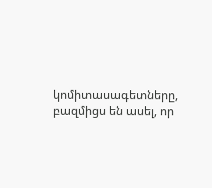կոմիտասագետները, բազմիցս են ասել, որ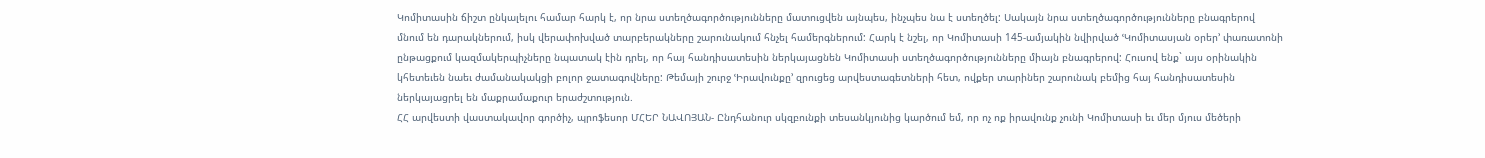Կոմիտասին ճիշտ ընկալելու համար հարկ է, որ նրա ստեղծագործությունները մատուցվեն այնպես, ինչպես նա է ստեղծել: Սակայն նրա ստեղծագործությունները բնագրերով մնում են դարակներում, իսկ վերափոխված տարբերակները շարունակում հնչել համերգներում: Հարկ է նշել, որ Կոմիտասի 145-ամյակին նվիրված ՙԿոմիտասյան օրեր՚ փառատոնի ընթացքում կազմակերպիչները նպատակ էին դրել, որ հայ հանդիսատեսին ներկայացնեն Կոմիտասի ստեղծագործությունները միայն բնագրերով: Հուսով ենք` այս օրինակին կհետեւեն նաեւ ժամանակակցի բոլոր ջատագովները: Թեմայի շուրջ ՙԻրավունքը՚ զրուցեց արվեստագետների հետ, ովքեր տարիներ շարունակ բեմից հայ հանդիսատեսին ներկայացրել են մաքրամաքուր երաժշտություն.
ՀՀ արվեստի վաստակավոր գործիչ, պրոֆեսոր ՄՀԵՐ ՆԱՎՈՅԱՆ- Ընդհանուր սկզբունքի տեսանկյունից կարծում եմ, որ ոչ ոք իրավունք չունի Կոմիտասի եւ մեր մյուս մեծերի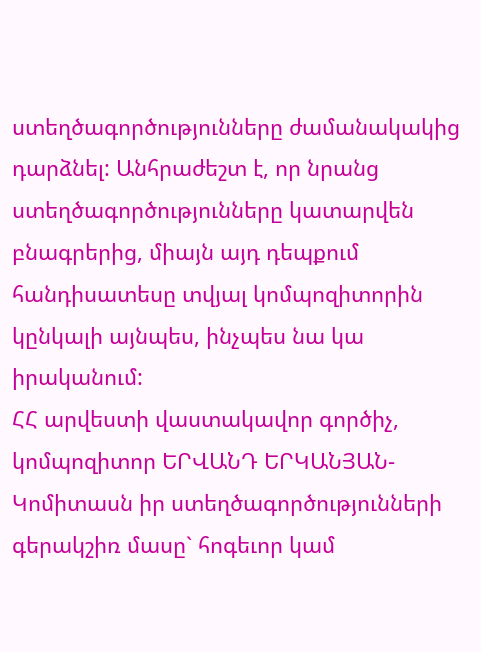ստեղծագործությունները ժամանակակից դարձնել: Անհրաժեշտ է, որ նրանց ստեղծագործությունները կատարվեն բնագրերից, միայն այդ դեպքում հանդիսատեսը տվյալ կոմպոզիտորին կընկալի այնպես, ինչպես նա կա իրականում:
ՀՀ արվեստի վաստակավոր գործիչ, կոմպոզիտոր ԵՐՎԱՆԴ ԵՐԿԱՆՅԱՆ- Կոմիտասն իր ստեղծագործությունների գերակշիռ մասը` հոգեւոր կամ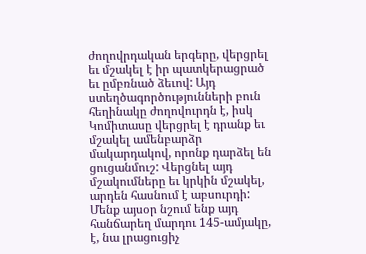ժողովրդական երգերը, վերցրել եւ մշակել է իր պատկերացրած եւ ըմբռնած ձեւով: Այդ ստեղծագործությունների բուն հեղինակը ժողովուրդն է, իսկ Կոմիտասը վերցրել է դրանք եւ մշակել ամենբարձր մակարդակով, որոնք դարձել են ցուցանմուշ: Վերցնել այդ մշակումները եւ կրկին մշակել, արդեն հասնում է աբսուրդի: Մենք այսօր նշում ենք այդ հանճարեղ մարդու 145-ամյակը, է, նա լրացուցիչ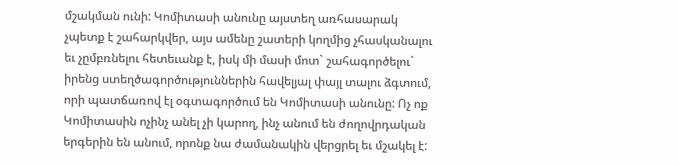մշակման ունի: Կոմիտասի անունը այստեղ առհասարակ չպետք է շահարկվեր, այս ամենը շատերի կողմից չհասկանալու եւ չըմբռնելու հետեւանք է, իսկ մի մասի մոտ` շահագործելու` իրենց ստեղծագործություններին հավելյալ փայլ տալու ձգտում, որի պատճառով էլ օգտագործում են Կոմիտասի անունը: Ոչ ոք Կոմիտասին ոչինչ անել չի կարող, ինչ անում են ժողովրդական երգերին են անում, որոնք նա ժամանակին վերցրել եւ մշակել է: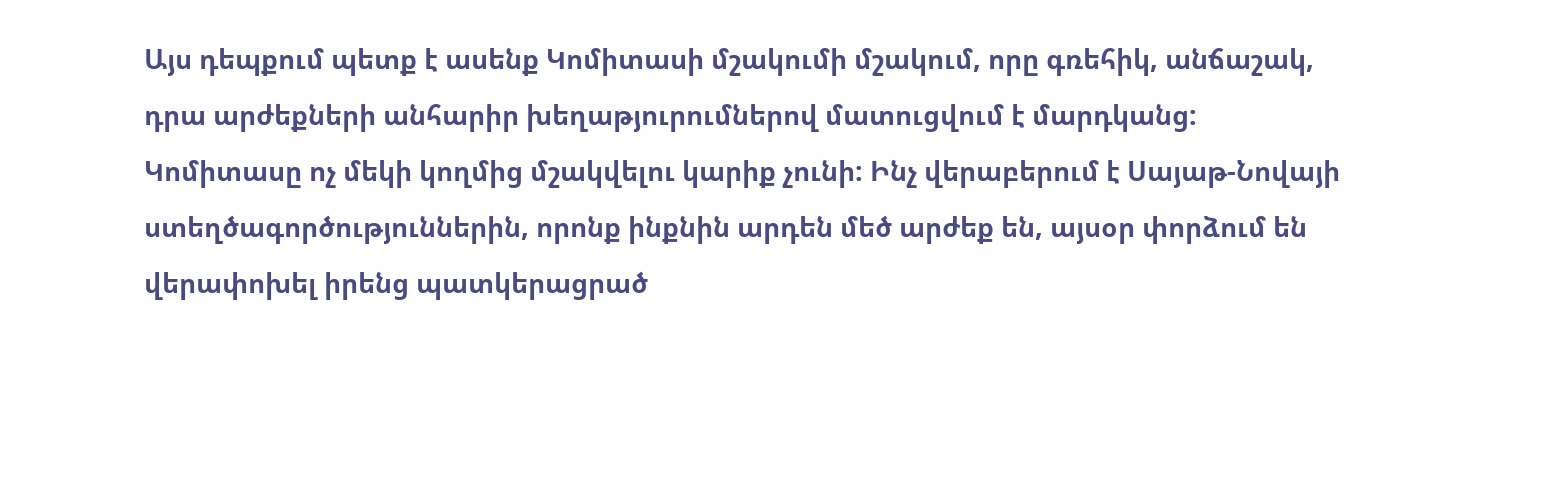Այս դեպքում պետք է ասենք Կոմիտասի մշակումի մշակում, որը գռեհիկ, անճաշակ, դրա արժեքների անհարիր խեղաթյուրումներով մատուցվում է մարդկանց: Կոմիտասը ոչ մեկի կողմից մշակվելու կարիք չունի: Ինչ վերաբերում է Սայաթ-Նովայի ստեղծագործություններին, որոնք ինքնին արդեն մեծ արժեք են, այսօր փորձում են վերափոխել իրենց պատկերացրած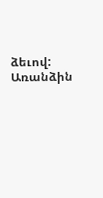ձեւով: Առանձին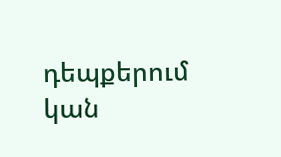դեպքերում կան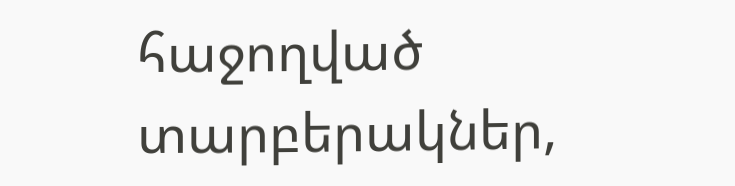հաջողված տարբերակներ,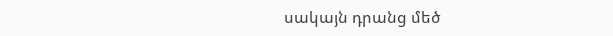սակայն դրանց մեծ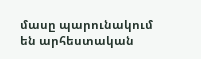մասը պարունակում են արհեստական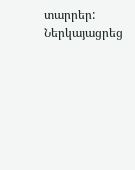տարրեր:
Ներկայացրեց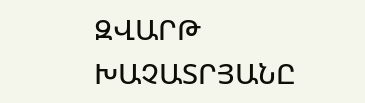ԶՎԱՐԹ ԽԱՉԱՏՐՅԱՆԸ